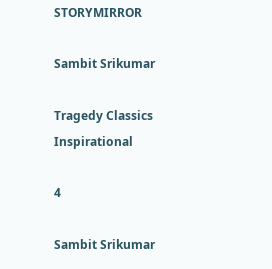STORYMIRROR

Sambit Srikumar

Tragedy Classics Inspirational

4

Sambit Srikumar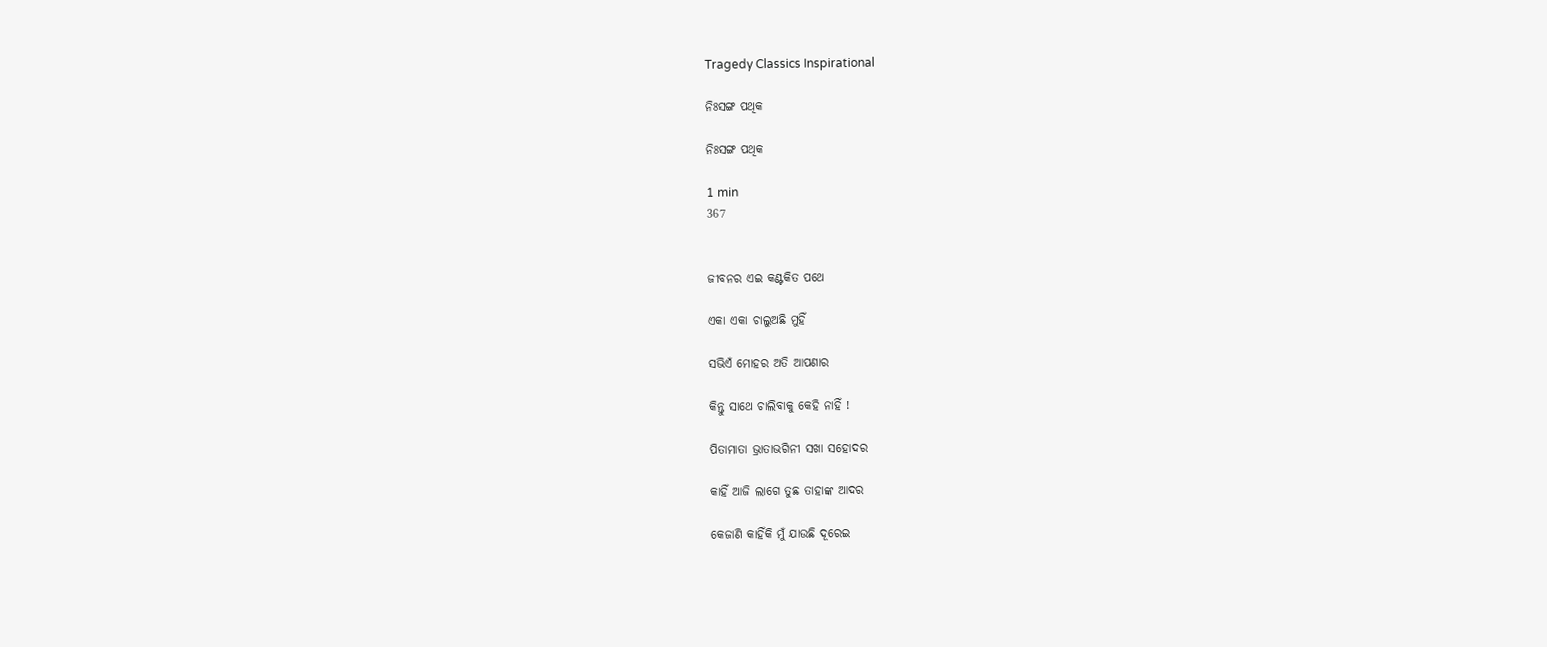Tragedy Classics Inspirational

ନିଃସଙ୍ଗ ପଥିକ

ନିଃସଙ୍ଗ ପଥିକ

1 min
367


ଜୀବନର ଏଇ କଣ୍ଟକିତ ପଥେ

ଏକା ଏକା ଚାଲୁଅଛି ମୁହିଁ

ସଭିଏଁ ମୋହର ଅତି ଆପଣାର

କିନ୍ତୁ ସାଥେ ଚାଲିବାକୁ କେହି ନାହିଁ !

ପିତାମାତା ଭ୍ରାତାଭଗିନୀ ସଖା ସହୋଦର

କାହିଁ ଆଜି ଲାଗେ ତୁଛ ତାହାଙ୍କ ଆଦର

କେଜାଣି କାହିଁକି ମୁଁ ଯାଉଛି ଦୂରେଇ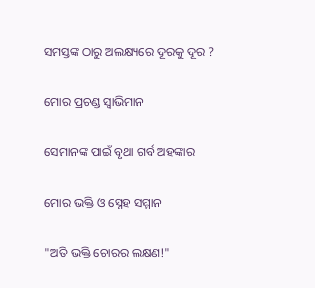ସମସ୍ତଙ୍କ ଠାରୁ ଅଲକ୍ଷ୍ୟରେ ଦୂରକୁ ଦୂର ?

ମୋର ପ୍ରଚଣ୍ଡ ସ୍ବାଭିମାନ

ସେମାନଙ୍କ ପାଇଁ ବୃଥା ଗର୍ବ ଅହଙ୍କାର

ମୋର ଭକ୍ତି ଓ ସ୍ନେହ ସମ୍ମାନ

"ଅତି ଭକ୍ତି ଚୋରର ଲକ୍ଷଣ!"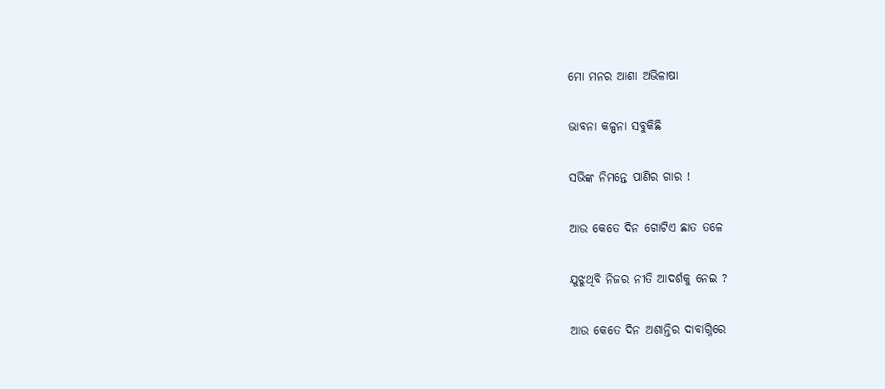ମୋ ମନର ଆଶା ଅଭିଳାଷା

ଭାବନା କଳ୍ପନା ସବୁକିଛି

ସଭିଙ୍କ ନିମନ୍ତେ ପାଣିର ଗାର !

ଆଉ କେତେ ଦିନ ଗୋଟିଏ ଛାତ ତଳେ

ଯୁଝୁଥିବି ନିଜର ନୀତି ଆଦର୍ଶକୁ ନେଇ ?

ଆଉ କେତେ ଦିନ ଅଶାନ୍ତିର ଦାବାଗ୍ନିରେ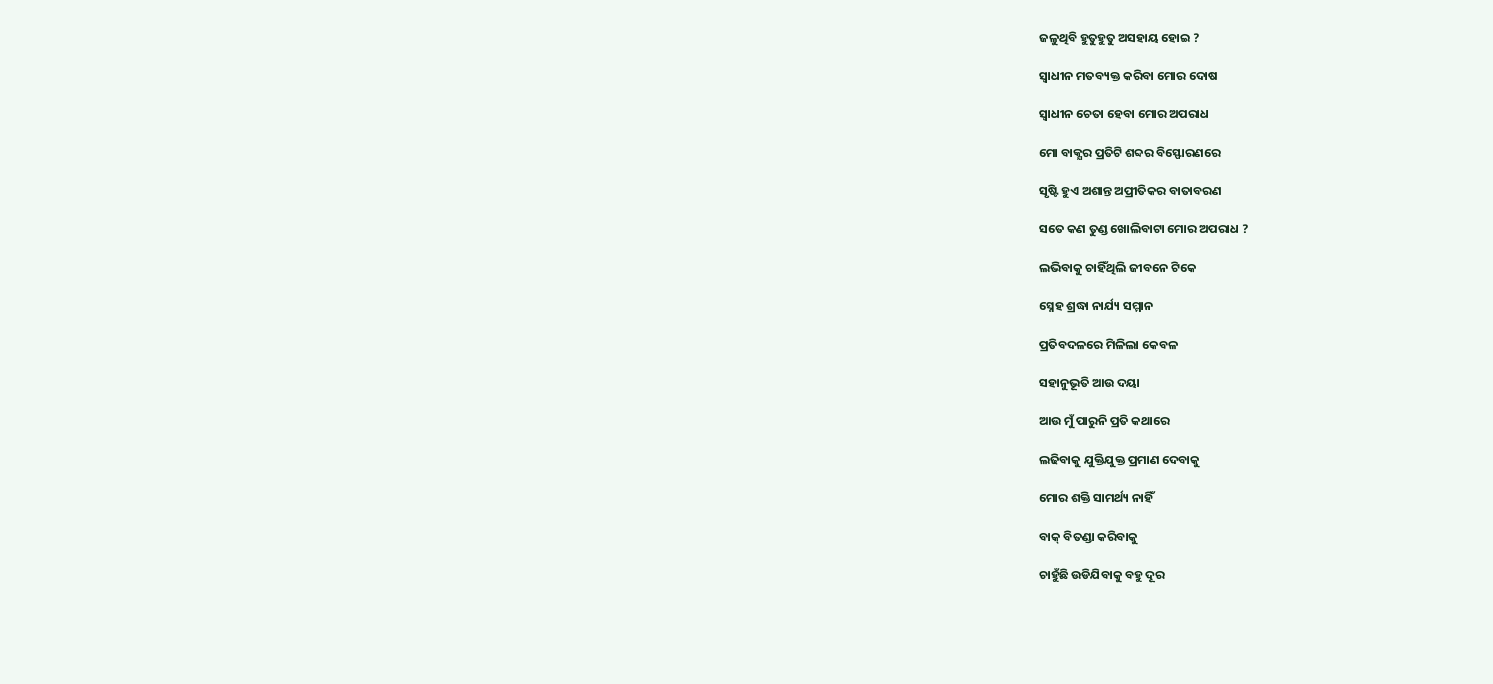ଜଳୁଥିବି ହୁତୁହୁତୁ ଅସହାୟ ହୋଇ ?

ସ୍ବାଧୀନ ମତବ୍ୟକ୍ତ କରିବା ମୋର ଦୋଷ

ସ୍ବାଧୀନ ଚେତା ହେବା ମୋର ଅପରାଧ

ମୋ ବାକ୍ଯର ପ୍ରତିଟି ଶବ୍ଦର ବିସ୍ଫୋରଣରେ

ସୃଷ୍ଟି ହୁଏ ଅଶାନ୍ତ ଅପ୍ରୀତିକର ବାତାବରଣ

ସତେ କଣ ତୁଣ୍ଡ ଖୋଲିବାଟା ମୋର ଅପରାଧ ?

ଲଭିବାକୁ ଚାହିଁଥିଲି ଜୀବନେ ଟିକେ

ସ୍ନେହ ଶ୍ରଦ୍ଧା ନାର୍ଯ୍ୟ ସମ୍ମାନ

ପ୍ରତିବଦଳରେ ମିଳିଲା କେବଳ

ସହାନୁଭୂତି ଆଉ ଦୟା

ଆଉ ମୁଁ ପାରୁନି ପ୍ରତି କଥାରେ

ଲଢିବାକୁ ଯୁକ୍ତିଯୁକ୍ତ ପ୍ରମାଣ ଦେବାକୁ

ମୋର ଶକ୍ତି ସାମର୍ଥ୍ୟ ନାହିଁ

ବାକ୍ ବିତଣ୍ଡା କରିବାକୁ

ଚାହୁଁଛି ଉଡିଯିବାକୁ ବହୁ ଦୂର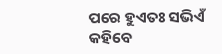ପରେ ହୁଏତଃ ସଭିଏଁ କହିବେ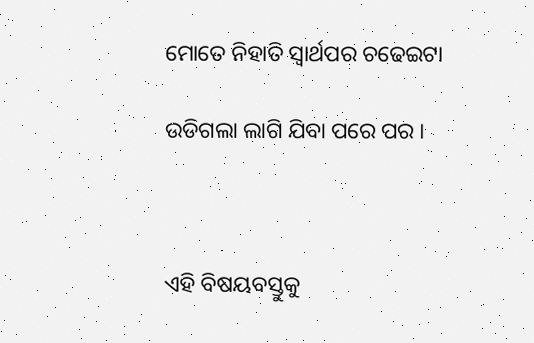ମୋତେ ନିହାତି ସ୍ବାର୍ଥପର ଚଢେଇଟା

ଉଡିଗଲା ଲାଗି ଯିବା ପରେ ପର ।



ଏହି ବିଷୟବସ୍ତୁକୁ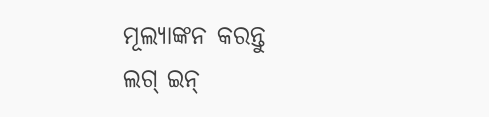ମୂଲ୍ୟାଙ୍କନ କରନ୍ତୁ
ଲଗ୍ ଇନ୍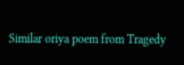Similar oriya poem from Tragedy